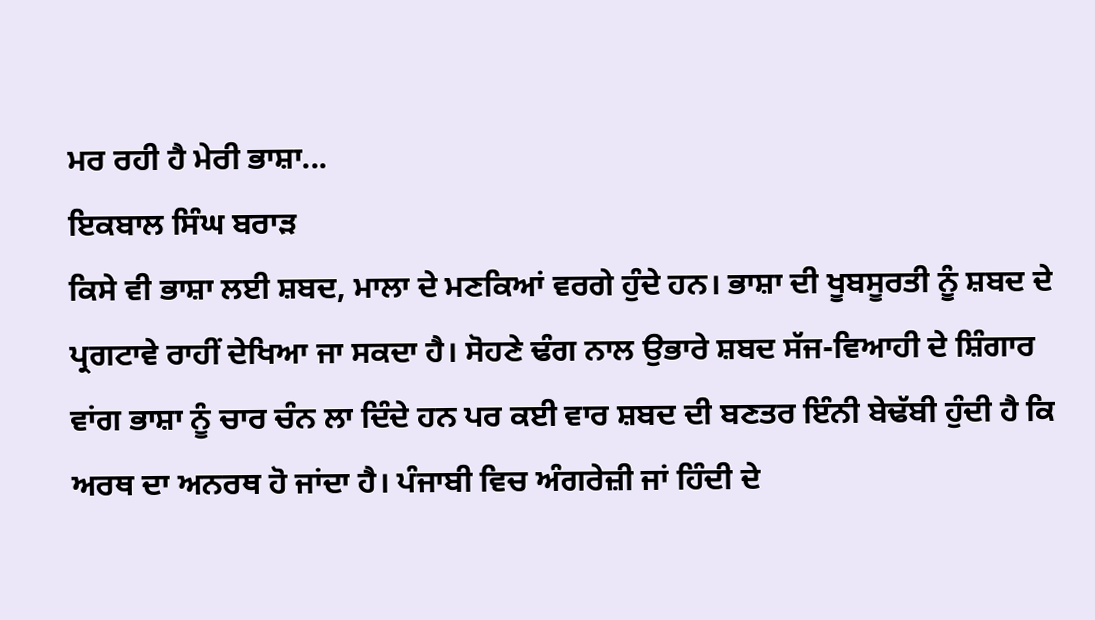ਮਰ ਰਹੀ ਹੈ ਮੇਰੀ ਭਾਸ਼ਾ...
ਇਕਬਾਲ ਸਿੰਘ ਬਰਾੜ
ਕਿਸੇ ਵੀ ਭਾਸ਼ਾ ਲਈ ਸ਼ਬਦ, ਮਾਲਾ ਦੇ ਮਣਕਿਆਂ ਵਰਗੇ ਹੁੰਦੇ ਹਨ। ਭਾਸ਼ਾ ਦੀ ਖੂਬਸੂਰਤੀ ਨੂੰ ਸ਼ਬਦ ਦੇ ਪ੍ਰਗਟਾਵੇ ਰਾਹੀਂ ਦੇਖਿਆ ਜਾ ਸਕਦਾ ਹੈ। ਸੋਹਣੇ ਢੰਗ ਨਾਲ ਉਭਾਰੇ ਸ਼ਬਦ ਸੱਜ-ਵਿਆਹੀ ਦੇ ਸ਼ਿੰਗਾਰ ਵਾਂਗ ਭਾਸ਼ਾ ਨੂੰ ਚਾਰ ਚੰਨ ਲਾ ਦਿੰਦੇ ਹਨ ਪਰ ਕਈ ਵਾਰ ਸ਼ਬਦ ਦੀ ਬਣਤਰ ਇੰਨੀ ਬੇਢੱਬੀ ਹੁੰਦੀ ਹੈ ਕਿ ਅਰਥ ਦਾ ਅਨਰਥ ਹੋ ਜਾਂਦਾ ਹੈ। ਪੰਜਾਬੀ ਵਿਚ ਅੰਗਰੇਜ਼ੀ ਜਾਂ ਹਿੰਦੀ ਦੇ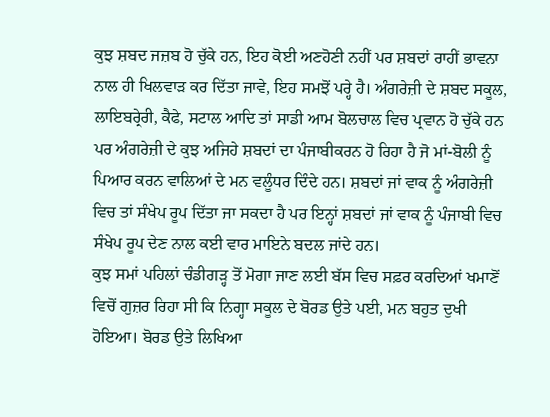ਕੁਝ ਸ਼ਬਦ ਜਜ਼ਬ ਹੋ ਚੁੱਕੇ ਹਨ, ਇਹ ਕੋਈ ਅਣਹੋਣੀ ਨਹੀਂ ਪਰ ਸ਼ਬਦਾਂ ਰਾਹੀਂ ਭਾਵਨਾ ਨਾਲ ਹੀ ਖਿਲਵਾੜ ਕਰ ਦਿੱਤਾ ਜਾਵੇ, ਇਹ ਸਮਝੋਂ ਪਰ੍ਹੇ ਹੈ। ਅੰਗਰੇਜ਼ੀ ਦੇ ਸ਼ਬਦ ਸਕੂਲ, ਲਾਇਬਰ੍ਰੇਰੀ, ਕੈਫੇ, ਸਟਾਲ ਆਦਿ ਤਾਂ ਸਾਡੀ ਆਮ ਬੋਲਚਾਲ ਵਿਚ ਪ੍ਰਵਾਨ ਹੋ ਚੁੱਕੇ ਹਨ ਪਰ ਅੰਗਰੇਜ਼ੀ ਦੇ ਕੁਝ ਅਜਿਹੇ ਸ਼ਬਦਾਂ ਦਾ ਪੰਜਾਬੀਕਰਨ ਹੋ ਰਿਹਾ ਹੈ ਜੋ ਮਾਂ-ਬੋਲੀ ਨੂੰ ਪਿਆਰ ਕਰਨ ਵਾਲਿਆਂ ਦੇ ਮਨ ਵਲੂੰਧਰ ਦਿੰਦੇ ਹਨ। ਸ਼ਬਦਾਂ ਜਾਂ ਵਾਕ ਨੂੰ ਅੰਗਰੇਜ਼ੀ ਵਿਚ ਤਾਂ ਸੰਖੇਪ ਰੂਪ ਦਿੱਤਾ ਜਾ ਸਕਦਾ ਹੈ ਪਰ ਇਨ੍ਹਾਂ ਸ਼ਬਦਾਂ ਜਾਂ ਵਾਕ ਨੂੰ ਪੰਜਾਬੀ ਵਿਚ ਸੰਖੇਪ ਰੂਪ ਦੇਣ ਨਾਲ ਕਈ ਵਾਰ ਮਾਇਨੇ ਬਦਲ ਜਾਂਦੇ ਹਨ।
ਕੁਝ ਸਮਾਂ ਪਹਿਲਾਂ ਚੰਡੀਗੜ੍ਹ ਤੋਂ ਮੋਗਾ ਜਾਣ ਲਈ ਬੱਸ ਵਿਚ ਸਫ਼ਰ ਕਰਦਿਆਂ ਖਮਾਣੋਂ ਵਿਚੋਂ ਗੁਜ਼ਰ ਰਿਹਾ ਸੀ ਕਿ ਨਿਗ੍ਹਾ ਸਕੂਲ ਦੇ ਬੋਰਡ ਉਤੇ ਪਈ, ਮਨ ਬਹੁਤ ਦੁਖੀ ਹੋਇਆ। ਬੋਰਡ ਉਤੇ ਲਿਖਿਆ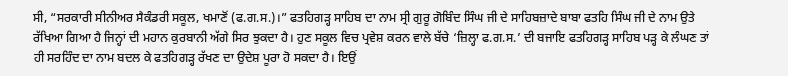ਸੀ, “ਸਰਕਾਰੀ ਸੀਨੀਅਰ ਸੈਕੰਡਰੀ ਸਕੂਲ, ਖਮਾਣੋਂ (ਫ.ਗ.ਸ.)।” ਫਤਹਿਗੜ੍ਹ ਸਾਹਿਬ ਦਾ ਨਾਮ ਸ੍ਰੀ ਗੁਰੂ ਗੋਬਿੰਦ ਸਿੰਘ ਜੀ ਦੇ ਸਾਹਿਬਜ਼ਾਦੇ ਬਾਬਾ ਫਤਹਿ ਸਿੰਘ ਜੀ ਦੇ ਨਾਮ ਉਤੇ ਰੱਖਿਆ ਗਿਆ ਹੈ ਜਿਨ੍ਹਾਂ ਦੀ ਮਹਾਨ ਕੁਰਬਾਨੀ ਅੱਗੇ ਸਿਰ ਝੁਕਦਾ ਹੈ। ਹੁਣ ਸਕੂਲ ਵਿਚ ਪ੍ਰਵੇਸ਼ ਕਰਨ ਵਾਲੇ ਬੱਚੇ ‘ਜ਼ਿਲ੍ਹਾ ਫ.ਗ.ਸ.’ ਦੀ ਬਜਾਇ ਫਤਹਿਗੜ੍ਹ ਸਾਹਿਬ ਪੜ੍ਹ ਕੇ ਲੰਘਣ ਤਾਂ ਹੀ ਸਰਹਿੰਦ ਦਾ ਨਾਮ ਬਦਲ ਕੇ ਫਤਹਿਗੜ੍ਹ ਰੱਖਣ ਦਾ ਉਦੇਸ਼ ਪੂਰਾ ਹੋ ਸਕਦਾ ਹੈ। ਇਉਂ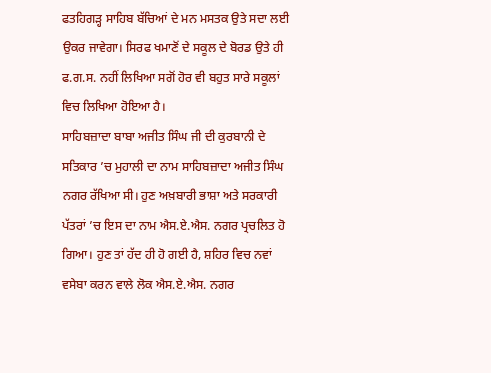ਫਤਹਿਗੜ੍ਹ ਸਾਹਿਬ ਬੱਚਿਆਂ ਦੇ ਮਨ ਮਸਤਕ ਉਤੇ ਸਦਾ ਲਈ ਉਕਰ ਜਾਵੇਗਾ। ਸਿਰਫ ਖਮਾਣੋਂ ਦੇ ਸਕੂਲ ਦੇ ਬੋਰਡ ਉਤੇ ਹੀ ਫ.ਗ.ਸ. ਨਹੀਂ ਲਿਖਿਆ ਸਗੋਂ ਹੋਰ ਵੀ ਬਹੁਤ ਸਾਰੇ ਸਕੂਲਾਂ ਵਿਚ ਲਿਖਿਆ ਹੋਇਆ ਹੈ।
ਸਾਹਿਬਜ਼ਾਦਾ ਬਾਬਾ ਅਜੀਤ ਸਿੰਘ ਜੀ ਦੀ ਕੁਰਬਾਨੀ ਦੇ ਸਤਿਕਾਰ ’ਚ ਮੁਹਾਲੀ ਦਾ ਨਾਮ ਸਾਹਿਬਜ਼ਾਦਾ ਅਜੀਤ ਸਿੰਘ ਨਗਰ ਰੱਖਿਆ ਸੀ। ਹੁਣ ਅਖ਼ਬਾਰੀ ਭਾਸ਼ਾ ਅਤੇ ਸਰਕਾਰੀ ਪੱਤਰਾਂ ’ਚ ਇਸ ਦਾ ਨਾਮ ਐਸ.ਏ.ਐਸ. ਨਗਰ ਪ੍ਰਚਲਿਤ ਹੋ ਗਿਆ। ਹੁਣ ਤਾਂ ਹੱਦ ਹੀ ਹੋ ਗਈ ਹੈ, ਸ਼ਹਿਰ ਵਿਚ ਨਵਾਂ ਵਸੇਬਾ ਕਰਨ ਵਾਲੇ ਲੋਕ ਐਸ.ਏ.ਐਸ. ਨਗਰ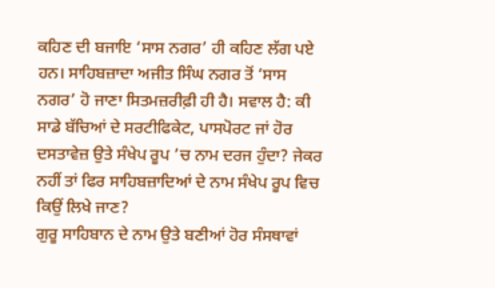ਕਹਿਣ ਦੀ ਬਜਾਇ ‘ਸਾਸ ਨਗਰ’ ਹੀ ਕਹਿਣ ਲੱਗ ਪਏ ਹਨ। ਸਾਹਿਬਜ਼ਾਦਾ ਅਜੀਤ ਸਿੰਘ ਨਗਰ ਤੋਂ ‘ਸਾਸ ਨਗਰ’ ਹੋ ਜਾਣਾ ਸਿਤਮਜ਼ਰੀਫ਼ੀ ਹੀ ਹੈ। ਸਵਾਲ ਹੈ: ਕੀ ਸਾਡੇ ਬੱਚਿਆਂ ਦੇ ਸਰਟੀਫਿਕੇਟ, ਪਾਸਪੋਰਟ ਜਾਂ ਹੋਰ ਦਸਤਾਵੇਜ਼ ਉਤੇ ਸੰਖੇਪ ਰੂਪ ’ਚ ਨਾਮ ਦਰਜ ਹੁੰਦਾ? ਜੇਕਰ ਨਹੀਂ ਤਾਂ ਫਿਰ ਸਾਹਿਬਜ਼ਾਦਿਆਂ ਦੇ ਨਾਮ ਸੰਖੇਪ ਰੂਪ ਵਿਚ ਕਿਉਂ ਲਿਖੇ ਜਾਣ?
ਗੁਰੂ ਸਾਹਿਬਾਨ ਦੇ ਨਾਮ ਉਤੇ ਬਣੀਆਂ ਹੋਰ ਸੰਸਥਾਵਾਂ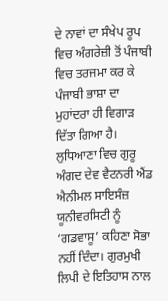ਦੇ ਨਾਵਾਂ ਦਾ ਸੰਖੇਪ ਰੂਪ ਵਿਚ ਅੰਗਰੇਜ਼ੀ ਤੋਂ ਪੰਜਾਬੀ ਵਿਚ ਤਰਜਮਾ ਕਰ ਕੇ ਪੰਜਾਬੀ ਭਾਸ਼ਾ ਦਾ ਮੁਹਾਂਦਰਾ ਹੀ ਵਿਗਾੜ ਦਿੱਤਾ ਗਿਆ ਹੈ। ਲੁਧਿਆਣਾ ਵਿਚ ਗੁਰੂ ਅੰਗਦ ਦੇਵ ਵੈਟਨਰੀ ਐਂਡ ਐਨੀਮਲ ਸਾਇਸੰਜ਼ ਯੂਨੀਵਰਸਿਟੀ ਨੂੰ ‘ਗਡਵਾਸੂ’ ਕਹਿਣਾ ਸੋਭਾ ਨਹੀਂ ਦਿੰਦਾ। ਗੁਰਮੁਖੀ ਲਿਪੀ ਦੇ ਇਤਿਹਾਸ ਨਾਲ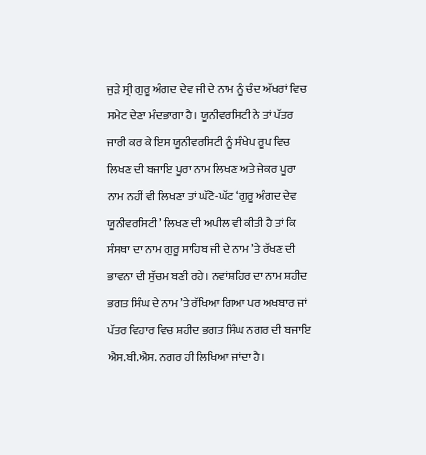ਜੁੜੇ ਸ੍ਰੀ ਗੁਰੂ ਅੰਗਦ ਦੇਵ ਜੀ ਦੇ ਨਾਮ ਨੂੰ ਚੰਦ ਅੱਖਰਾਂ ਵਿਚ ਸਮੇਟ ਦੇਣਾ ਮੰਦਭਾਗਾ ਹੈ। ਯੂਨੀਵਰਸਿਟੀ ਨੇ ਤਾਂ ਪੱਤਰ ਜਾਰੀ ਕਰ ਕੇ ਇਸ ਯੂਨੀਵਰਸਿਟੀ ਨੂੰ ਸੰਖੇਪ ਰੂਪ ਵਿਚ ਲਿਖਣ ਦੀ ਬਜਾਇ ਪੂਰਾ ਨਾਮ ਲਿਖਣ ਅਤੇ ਜੇਕਰ ਪੂਰਾ ਨਾਮ ਨਹੀਂ ਵੀ ਲਿਖਣਾ ਤਾਂ ਘੱਟੋ-ਘੱਟ ‘ਗੁਰੂ ਅੰਗਦ ਦੇਵ ਯੂਨੀਵਰਸਿਟੀ’ ਲਿਖਣ ਦੀ ਅਪੀਲ ਵੀ ਕੀਤੀ ਹੈ ਤਾਂ ਕਿ ਸੰਸਥਾ ਦਾ ਨਾਮ ਗੁਰੂ ਸਾਹਿਬ ਜੀ ਦੇ ਨਾਮ ’ਤੇ ਰੱਖਣ ਦੀ ਭਾਵਨਾ ਦੀ ਸੁੱਚਮ ਬਣੀ ਰਹੇ। ਨਵਾਂਸ਼ਹਿਰ ਦਾ ਨਾਮ ਸ਼ਹੀਦ ਭਗਤ ਸਿੰਘ ਦੇ ਨਾਮ ’ਤੇ ਰੱਖਿਆ ਗਿਆ ਪਰ ਅਖਬਾਰ ਜਾਂ ਪੱਤਰ ਵਿਹਾਰ ਵਿਚ ਸ਼ਹੀਦ ਭਗਤ ਸਿੰਘ ਨਗਰ ਦੀ ਬਜਾਇ ਐਸ.ਬੀ.ਐਸ. ਨਗਰ ਹੀ ਲਿਖਿਆ ਜਾਂਦਾ ਹੈ।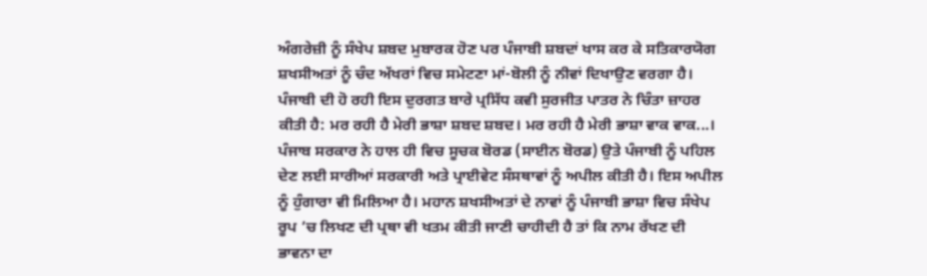ਅੰਗਰੇਜ਼ੀ ਨੂੰ ਸੰਖੇਪ ਸ਼ਬਦ ਮੁਬਾਰਕ ਹੋਣ ਪਰ ਪੰਜਾਬੀ ਸ਼ਬਦਾਂ ਖਾਸ ਕਰ ਕੇ ਸਤਿਕਾਰਯੋਗ ਸ਼ਖਸੀਅਤਾਂ ਨੂੰ ਚੰਦ ਅੱਖਰਾਂ ਵਿਚ ਸਮੇਟਣਾ ਮਾਂ-ਬੋਲੀ ਨੂੰ ਨੀਵਾਂ ਦਿਖਾਉਣ ਵਰਗਾ ਹੈ। ਪੰਜਾਬੀ ਦੀ ਹੋ ਰਹੀ ਇਸ ਦੁਰਗਤ ਬਾਰੇ ਪ੍ਰਸਿੱਧ ਕਵੀ ਸੁਰਜੀਤ ਪਾਤਰ ਨੇ ਚਿੰਤਾ ਜ਼ਾਹਰ ਕੀਤੀ ਹੈ: ਮਰ ਰਹੀ ਹੈ ਮੇਰੀ ਭਾਸ਼ਾ ਸ਼ਬਦ ਸ਼ਬਦ। ਮਰ ਰਹੀ ਹੈ ਮੇਰੀ ਭਾਸ਼ਾ ਵਾਕ ਵਾਕ...।
ਪੰਜਾਬ ਸਰਕਾਰ ਨੇ ਹਾਲ ਹੀ ਵਿਚ ਸੂਚਕ ਬੋਰਡ (ਸਾਈਨ ਬੋਰਡ) ਉਤੇ ਪੰਜਾਬੀ ਨੂੰ ਪਹਿਲ ਦੇਣ ਲਈ ਸਾਰੀਆਂ ਸਰਕਾਰੀ ਅਤੇ ਪ੍ਰਾਈਵੇਟ ਸੰਸਥਾਵਾਂ ਨੂੰ ਅਪੀਲ ਕੀਤੀ ਹੈ। ਇਸ ਅਪੀਲ ਨੂੰ ਹੁੰਗਾਰਾ ਵੀ ਮਿਲਿਆ ਹੈ। ਮਹਾਨ ਸ਼ਖਸੀਅਤਾਂ ਦੇ ਨਾਵਾਂ ਨੂੰ ਪੰਜਾਬੀ ਭਾਸ਼ਾ ਵਿਚ ਸੰਖੇਪ ਰੂਪ ’ਚ ਲਿਖਣ ਦੀ ਪ੍ਰਥਾ ਵੀ ਖਤਮ ਕੀਤੀ ਜਾਣੀ ਚਾਹੀਦੀ ਹੈ ਤਾਂ ਕਿ ਨਾਮ ਰੱਖਣ ਦੀ ਭਾਵਨਾ ਦਾ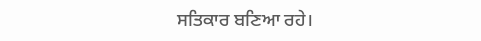ਸਤਿਕਾਰ ਬਣਿਆ ਰਹੇ।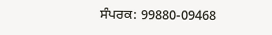ਸੰਪਰਕ: 99880-09468